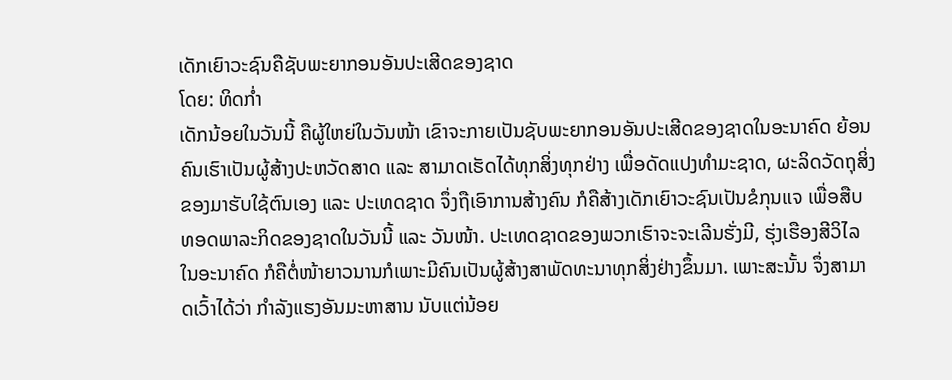ເດັກເຍົາວະຊົນຄືຊັບພະຍາກອນອັນປະເສີດຂອງຊາດ
ໂດຍ: ທິດກໍ່າ
ເດັກນ້ອຍໃນວັນນີ້ ຄືຜູ້ໃຫຍ່ໃນວັນໜ້າ ເຂົາຈະກາຍເປັນຊັບພະຍາກອນອັນປະເສີດຂອງຊາດໃນອະນາຄົດ ຍ້ອນຄົນເຮົາເປັນຜູ້ສ້າງປະຫວັດສາດ ແລະ ສາມາດເຮັດໄດ້ທຸກສິ່ງທຸກຢ່າງ ເພື່ອດັດແປງທຳມະຊາດ, ຜະລິດວັດຖຸສິ່ງຂອງມາຮັບໃຊ້ຕົນເອງ ແລະ ປະເທດຊາດ ຈຶ່ງຖືເອົາການສ້າງຄົນ ກໍຄືສ້າງເດັກເຍົາວະຊົນເປັນຂໍກຸນແຈ ເພື່ອສືບທອດພາລະກິດຂອງຊາດໃນວັນນີ້ ແລະ ວັນໜ້າ. ປະເທດຊາດຂອງພວກເຮົາຈະຈະເລີນຮັ່ງມີ, ຮຸ່ງເຮືອງສີວິໄລໃນອະນາຄົດ ກໍຄືຕໍ່ໜ້າຍາວນານກໍເພາະມີຄົນເປັນຜູ້ສ້າງສາພັດທະນາທຸກສິ່ງຢ່າງຂຶ້ນມາ. ເພາະສະນັ້ນ ຈຶ່ງສາມາດເວົ້າໄດ້ວ່າ ກຳລັງແຮງອັນມະຫາສານ ນັບແຕ່ນ້ອຍ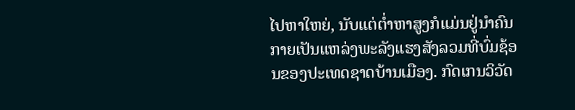ໄປຫາໃຫຍ່, ນັບແຕ່ຕໍ່າຫາສູງກໍແມ່ນຢູ່ນຳຄົນກາຍເປັນແຫລ່ງພະລັງແຮງສັງລວມທີ່ບົ່ມຊ້ອນຂອງປະເທດຊາດບ້ານເມືອງ. ກົດເກນວິວັດ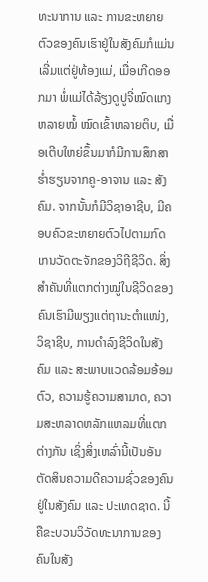ທະນາການ ແລະ ການຂະຫຍາຍຕົວຂອງຄົນເຮົາຢູ່ໃນສັງຄົມກໍແມ່ນເລີ່ມແຕ່ຢູ່ທ້ອງແມ່, ເມື່ອເກີດອອກມາ ພໍ່ແມ່ໄດ້ລ້ຽງດູປູຈີ່ໝົດແກງຫລາຍໝໍ້ ໝົດເຂົ້າຫລາຍຕິບ, ເມື່ອເຕີບໃຫຍ່ຂຶ້ນມາກໍມີການສຶກສາຮໍ່າຮຽນຈາກຄູ-ອາຈານ ແລະ ສັງຄົມ. ຈາກນັ້ນກໍມີວິຊາອາຊີບ, ມີຄອບຄົວຂະຫຍາຍຕົວໄປຕາມກົດເກນວັດຕະຈັກຂອງວິຖີຊີວິດ. ສິ່ງສຳຄັນທີ່ແຕກຕ່າງໝູ່ໃນຊີວິດຂອງຄົນເຮົາມີພຽງແຕ່ຖານະຕຳແໜ່ງ, ວິຊາຊີບ, ການດຳລົງຊີວິດໃນສັງຄົມ ແລະ ສະພາບແວດລ້ອມອ້ອມຕົວ, ຄວາມຮູ້ຄວາມສາມາດ, ຄວາມສະຫລາດຫລັກແຫລມທີ່ແຕກຕ່າງກັນ ເຊິ່ງສິ່ງເຫລົ່ານີ້ເປັນອັນຕັດສິນຄວາມດີຄວາມຊົ່ວຂອງຄົນຢູ່ໃນສັງຄົມ ແລະ ປະເທດຊາດ. ນີ້ຄືຂະບວນວິວັດທະນາການຂອງຄົນໃນສັງ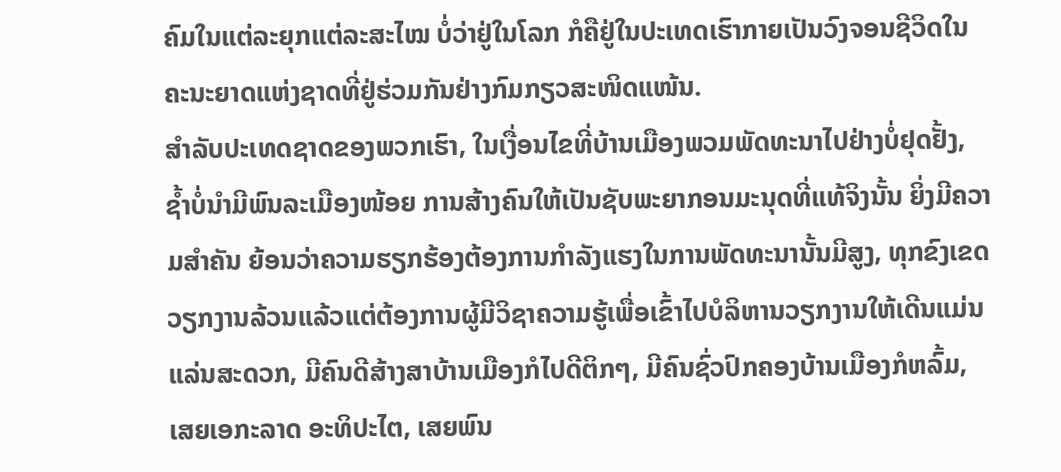ຄົມໃນແຕ່ລະຍຸກແຕ່ລະສະໄໝ ບໍ່ວ່າຢູ່ໃນໂລກ ກໍຄືຢູ່ໃນປະເທດເຮົາກາຍເປັນວົງຈອນຊີວິດໃນຄະນະຍາດແຫ່ງຊາດທີ່ຢູ່ຮ່ວມກັນຢ່າງກົມກຽວສະໜິດແໜ້ນ.
ສຳລັບປະເທດຊາດຂອງພວກເຮົາ, ໃນເງື່ອນໄຂທີ່ບ້ານເມືອງພວມພັດທະນາໄປຢ່າງບໍ່ຢຸດຢັ້ງ, ຊ້ຳບໍ່ນຳມີພົນລະເມືອງໜ້ອຍ ການສ້າງຄົນໃຫ້ເປັນຊັບພະຍາກອນມະນຸດທີ່ແທ້ຈິງນັ້ນ ຍິ່ງມີຄວາມສຳຄັນ ຍ້ອນວ່າຄວາມຮຽກຮ້ອງຕ້ອງການກຳລັງແຮງໃນການພັດທະນານັ້ນມີສູງ, ທຸກຂົງເຂດວຽກງານລ້ວນແລ້ວແຕ່ຕ້ອງການຜູ້ມີວິຊາຄວາມຮູ້ເພື່ອເຂົ້າໄປບໍລິຫານວຽກງານໃຫ້ເດີນແມ່ນແລ່ນສະດວກ, ມີຄົນດີສ້າງສາບ້ານເມືອງກໍໄປດີຕິກໆ, ມີຄົນຊົ່ວປົກຄອງບ້ານເມືອງກໍຫລົ້ມ, ເສຍເອກະລາດ ອະທິປະໄຕ, ເສຍພົນ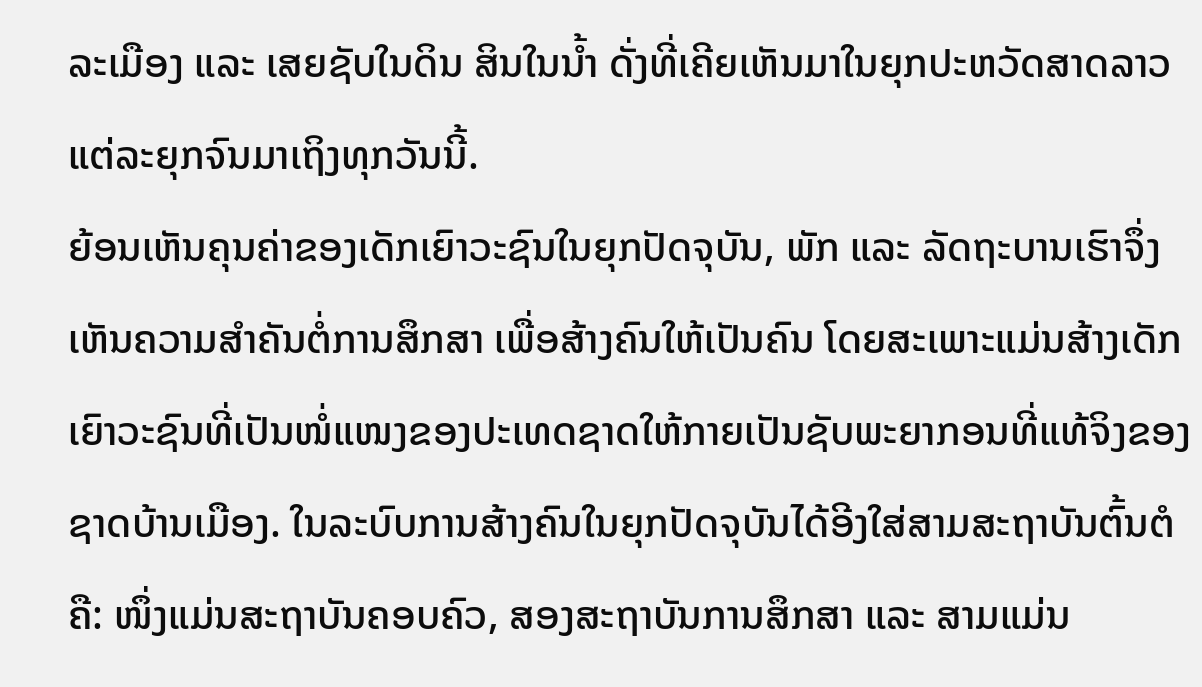ລະເມືອງ ແລະ ເສຍຊັບໃນດິນ ສິນໃນນ້ຳ ດັ່ງທີ່ເຄີຍເຫັນມາໃນຍຸກປະຫວັດສາດລາວແຕ່ລະຍຸກຈົນມາເຖິງທຸກວັນນີ້.
ຍ້ອນເຫັນຄຸນຄ່າຂອງເດັກເຍົາວະຊົນໃນຍຸກປັດຈຸບັນ, ພັກ ແລະ ລັດຖະບານເຮົາຈຶ່ງເຫັນຄວາມສຳຄັນຕໍ່ການສຶກສາ ເພື່ອສ້າງຄົນໃຫ້ເປັນຄົນ ໂດຍສະເພາະແມ່ນສ້າງເດັກເຍົາວະຊົນທີ່ເປັນໜໍ່ແໜງຂອງປະເທດຊາດໃຫ້ກາຍເປັນຊັບພະຍາກອນທີ່ແທ້ຈິງຂອງຊາດບ້ານເມືອງ. ໃນລະບົບການສ້າງຄົນໃນຍຸກປັດຈຸບັນໄດ້ອີງໃສ່ສາມສະຖາບັນຕົ້ນຕໍຄື: ໜຶ່ງແມ່ນສະຖາບັນຄອບຄົວ, ສອງສະຖາບັນການສຶກສາ ແລະ ສາມແມ່ນ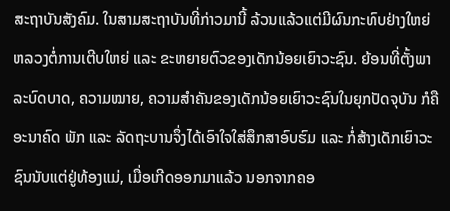ສະຖາບັນສັງຄົມ. ໃນສາມສະຖາບັນທີ່ກ່າວມານີ້ ລ້ວນແລ້ວແຕ່ມີຜົນກະທົບຢ່າງໃຫຍ່ຫລວງຕໍ່ການເຕີບໃຫຍ່ ແລະ ຂະຫຍາຍຕົວຂອງເດັກນ້ອຍເຍົາວະຊົນ. ຍ້ອນທີ່ຕັ້ງພາລະບົດບາດ, ຄວາມໝາຍ, ຄວາມສຳຄັນຂອງເດັກນ້ອຍເຍົາວະຊົນໃນຍຸກປັດຈຸບັນ ກໍຄືອະນາຄົດ ພັກ ແລະ ລັດຖະບານຈຶ່ງໄດ້ເອົາໃຈໃສ່ສຶກສາອົບຮົມ ແລະ ກໍ່ສ້າງເດັກເຍົາວະຊົນນັບແຕ່ຢູ່ທ້ອງແມ່, ເມື່ອເກີດອອກມາແລ້ວ ນອກຈາກຄອ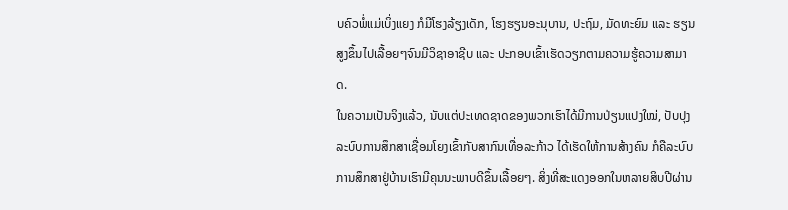ບຄົວພໍ່ແມ່ເບິ່ງແຍງ ກໍມີໂຮງລ້ຽງເດັກ, ໂຮງຮຽນອະນຸບານ, ປະຖົມ, ມັດທະຍົມ ແລະ ຮຽນສູງຂຶ້ນໄປເລື້ອຍໆຈົນມີວິຊາອາຊີບ ແລະ ປະກອບເຂົ້າເຮັດວຽກຕາມຄວາມຮູ້ຄວາມສາມາດ.
ໃນຄວາມເປັນຈິງແລ້ວ, ນັບແຕ່ປະເທດຊາດຂອງພວກເຮົາໄດ້ມີການປ່ຽນແປງໃໝ່, ປັບປຸງລະບົບການສຶກສາເຊື່ອມໂຍງເຂົ້າກັບສາກົນເທື່ອລະກ້າວ ໄດ້ເຮັດໃຫ້ການສ້າງຄົນ ກໍຄືລະບົບການສຶກສາຢູ່ບ້ານເຮົາມີຄຸນນະພາບດີຂຶ້ນເລື້ອຍໆ. ສິ່ງທີ່ສະແດງອອກໃນຫລາຍສິບປີຜ່ານ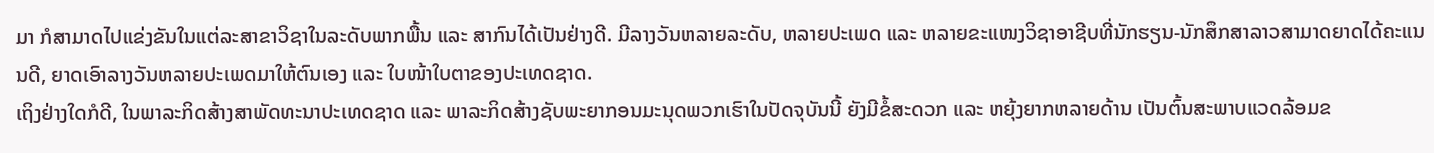ມາ ກໍສາມາດໄປແຂ່ງຂັນໃນແຕ່ລະສາຂາວິຊາໃນລະດັບພາກພື້ນ ແລະ ສາກົນໄດ້ເປັນຢ່າງດີ. ມີລາງວັນຫລາຍລະດັບ, ຫລາຍປະເພດ ແລະ ຫລາຍຂະແໜງວິຊາອາຊີບທີ່ນັກຮຽນ-ນັກສຶກສາລາວສາມາດຍາດໄດ້ຄະແນນດີ, ຍາດເອົາລາງວັນຫລາຍປະເພດມາໃຫ້ຕົນເອງ ແລະ ໃບໜ້າໃບຕາຂອງປະເທດຊາດ.
ເຖິງຢ່າງໃດກໍດີ, ໃນພາລະກິດສ້າງສາພັດທະນາປະເທດຊາດ ແລະ ພາລະກິດສ້າງຊັບພະຍາກອນມະນຸດພວກເຮົາໃນປັດຈຸບັນນີ້ ຍັງມີຂໍ້ສະດວກ ແລະ ຫຍຸ້ງຍາກຫລາຍດ້ານ ເປັນຕົ້ນສະພາບແວດລ້ອມຂ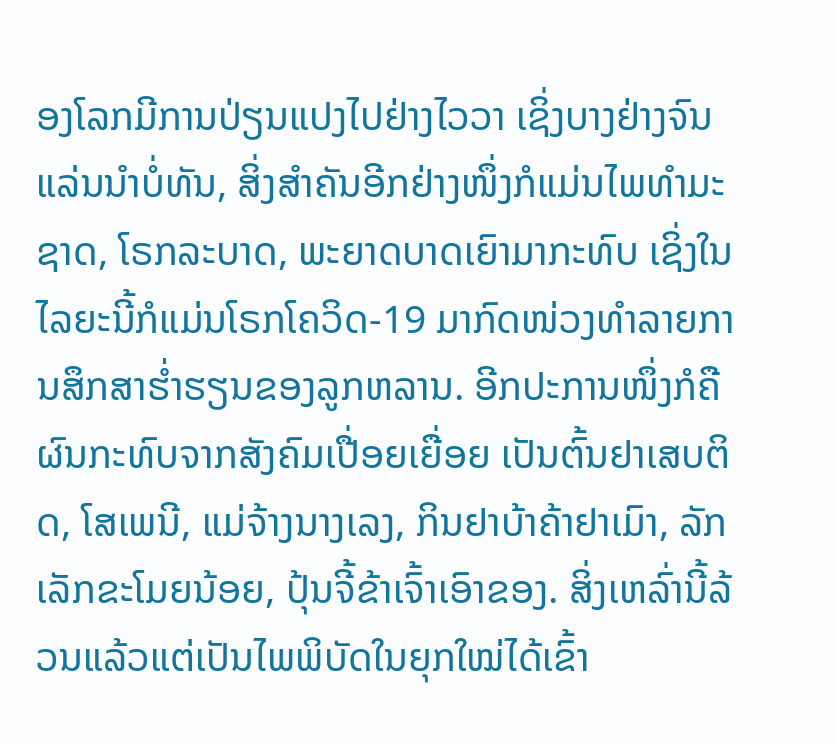ອງໂລກມີການປ່ຽນແປງໄປຢ່າງໄວວາ ເຊິ່ງບາງຢ່າງຈົນແລ່ນນຳບໍ່ທັນ, ສິ່ງສຳຄັນອີກຢ່າງໜຶ່ງກໍແມ່ນໄພທຳມະຊາດ, ໂຣກລະບາດ, ພະຍາດບາດເຍົາມາກະທົບ ເຊິ່ງໃນໄລຍະນີ້ກໍແມ່ນໂຣກໂຄວິດ-19 ມາກົດໜ່ວງທຳລາຍການສຶກສາຮໍ່າຮຽນຂອງລູກຫລານ. ອີກປະການໜຶ່ງກໍຄືຜົນກະທົບຈາກສັງຄົມເປື່ອຍເຍື່ອຍ ເປັນຕົ້ນຢາເສບຕິດ, ໂສເພນີ, ແມ່ຈ້າງນາງເລງ, ກິນຢາບ້າຄ້າຢາເມົາ, ລັກເລັກຂະໂມຍນ້ອຍ, ປຸ້ນຈີ້ຂ້າເຈົ້າເອົາຂອງ. ສິ່ງເຫລົ່ານີ້ລ້ວນແລ້ວແຕ່ເປັນໄພພິບັດໃນຍຸກໃໝ່ໄດ້ເຂົ້າ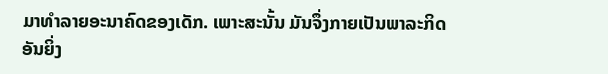ມາທຳລາຍອະນາຄົດຂອງເດັກ. ເພາະສະນັ້ນ ມັນຈຶ່ງກາຍເປັນພາລະກິດອັນຍິ່ງ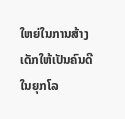ໃຫຍ່ໃນການສ້າງເດັກໃຫ້ເປັນຄົນດີໃນຍຸກໂລ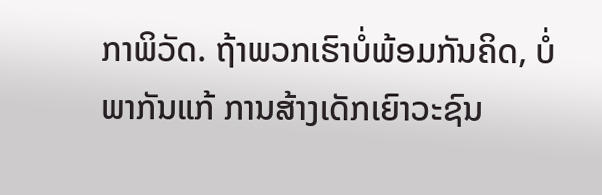ກາພິວັດ. ຖ້າພວກເຮົາບໍ່ພ້ອມກັນຄິດ, ບໍ່ພາກັນແກ້ ການສ້າງເດັກເຍົາວະຊົນ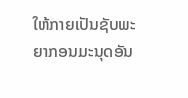ໃຫ້ກາຍເປັນຊັບພະຍາກອນມະນຸດອັນ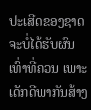ປະເສີດຂອງຊາດຈະບໍ່ໄດ້ຮັບຜົນເທົ່າທີ່ຄວນ ເພາະເດັກດີພາກັນສ້າງ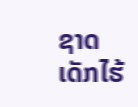ຊາດ ເດັກໄຮ້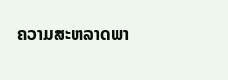ຄວາມສະຫລາດພາ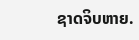ຊາດຈິບຫາຍ.